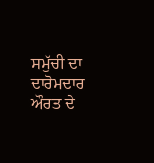ਸਮੁੱਚੀ ਦਾ ਦਾਰੋਮਦਾਰ ਔਰਤ ਦੇ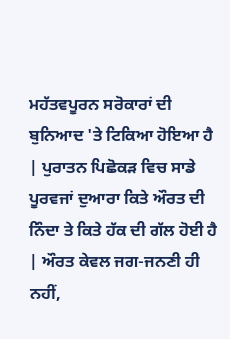ਮਹੱਤਵਪੂਰਨ ਸਰੋਕਾਰਾਂ ਦੀ ਬੁਨਿਆਦ 'ਤੇ ਟਿਕਿਆ ਹੋਇਆ ਹੈ | ਪੁਰਾਤਨ ਪਿਛੋਕੜ ਵਿਚ ਸਾਡੇ ਪੂਰਵਜਾਂ ਦੁਆਰਾ ਕਿਤੇ ਔਰਤ ਦੀ ਨਿੰਦਾ ਤੇ ਕਿਤੇ ਹੱਕ ਦੀ ਗੱਲ ਹੋਈ ਹੈ | ਔਰਤ ਕੇਵਲ ਜਗ-ਜਨਣੀ ਹੀ ਨਹੀਂ,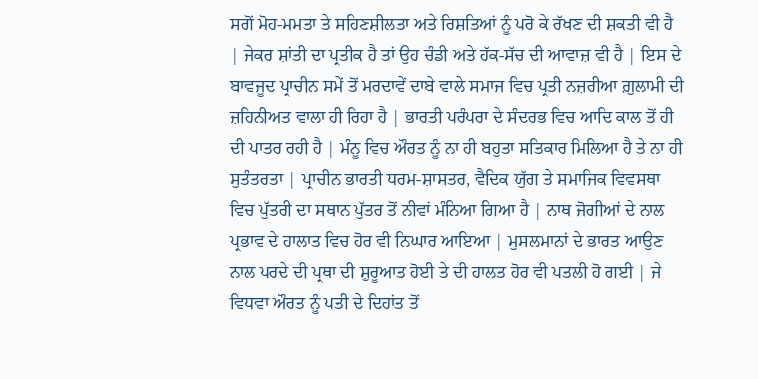ਸਗੋਂ ਮੋਹ-ਮਮਤਾ ਤੇ ਸਹਿਣਸ਼ੀਲਤਾ ਅਤੇ ਰਿਸ਼ਤਿਆਂ ਨੂੰ ਪਰੋ ਕੇ ਰੱਖਣ ਦੀ ਸ਼ਕਤੀ ਵੀ ਹੈ | ਜੇਕਰ ਸ਼ਾਂਤੀ ਦਾ ਪ੍ਰਤੀਕ ਹੈ ਤਾਂ ਉਹ ਚੰਡੀ ਅਤੇ ਹੱਕ-ਸੱਚ ਦੀ ਆਵਾਜ਼ ਵੀ ਹੈ | ਇਸ ਦੇ ਬਾਵਜੂਦ ਪ੍ਰਾਚੀਨ ਸਮੇਂ ਤੋਂ ਮਰਦਾਵੇਂ ਦਾਬੇ ਵਾਲੇ ਸਮਾਜ ਵਿਚ ਪ੍ਰਤੀ ਨਜ਼ਰੀਆ ਗ਼ੁਲਾਮੀ ਦੀ ਜ਼ਹਿਨੀਅਤ ਵਾਲਾ ਹੀ ਰਿਹਾ ਹੈ | ਭਾਰਤੀ ਪਰੰਪਰਾ ਦੇ ਸੰਦਰਭ ਵਿਚ ਆਦਿ ਕਾਲ ਤੋਂ ਹੀ ਦੀ ਪਾਤਰ ਰਹੀ ਹੈ | ਮੰਨੂ ਵਿਚ ਔਰਤ ਨੂੰ ਨਾ ਹੀ ਬਹੁਤਾ ਸਤਿਕਾਰ ਮਿਲਿਆ ਹੈ ਤੇ ਨਾ ਹੀ ਸੁਤੰਤਰਤਾ | ਪ੍ਰਾਚੀਨ ਭਾਰਤੀ ਧਰਮ-ਸ਼ਾਸਤਰ, ਵੈਦਿਕ ਯੁੱਗ ਤੇ ਸਮਾਜਿਕ ਵਿਵਸਥਾ ਵਿਚ ਪੁੱਤਰੀ ਦਾ ਸਥਾਨ ਪੁੱਤਰ ਤੋਂ ਨੀਵਾਂ ਮੰਨਿਆ ਗਿਆ ਹੈ | ਨਾਥ ਜੋਗੀਆਂ ਦੇ ਨਾਲ ਪ੍ਰਭਾਵ ਦੇ ਹਾਲਾਤ ਵਿਚ ਹੋਰ ਵੀ ਨਿਘਾਰ ਆਇਆ | ਮੁਸਲਮਾਨਾਂ ਦੇ ਭਾਰਤ ਆਉਣ ਨਾਲ ਪਰਦੇ ਦੀ ਪ੍ਰਥਾ ਦੀ ਸ਼ੁਰੂਆਤ ਹੋਈ ਤੇ ਦੀ ਹਾਲਤ ਹੋਰ ਵੀ ਪਤਲੀ ਹੋ ਗਈ | ਜੇ ਵਿਧਵਾ ਔਰਤ ਨੂੰ ਪਤੀ ਦੇ ਦਿਹਾਂਤ ਤੋਂ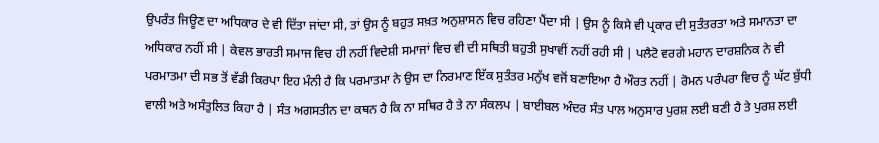ਉਪਰੰਤ ਜਿਊਣ ਦਾ ਅਧਿਕਾਰ ਦੇ ਵੀ ਦਿੱਤਾ ਜਾਂਦਾ ਸੀ, ਤਾਂ ਉਸ ਨੂੰ ਬਹੁਤ ਸਖ਼ਤ ਅਨੁਸ਼ਾਸਨ ਵਿਚ ਰਹਿਣਾ ਪੈਂਦਾ ਸੀ | ਉਸ ਨੂੰ ਕਿਸੇ ਵੀ ਪ੍ਰਕਾਰ ਦੀ ਸੁਤੰਤਰਤਾ ਅਤੇ ਸਮਾਨਤਾ ਦਾ ਅਧਿਕਾਰ ਨਹੀਂ ਸੀ | ਕੇਵਲ ਭਾਰਤੀ ਸਮਾਜ ਵਿਚ ਹੀ ਨਹੀਂ ਵਿਦੇਸ਼ੀ ਸਮਾਜਾਂ ਵਿਚ ਵੀ ਦੀ ਸਥਿਤੀ ਬਹੁਤੀ ਸੁਖਾਵੀਂ ਨਹੀਂ ਰਹੀ ਸੀ | ਪਲੈਟੋ ਵਰਗੇ ਮਹਾਨ ਦਾਰਸ਼ਨਿਕ ਨੇ ਵੀ ਪਰਮਾਤਮਾ ਦੀ ਸਭ ਤੋਂ ਵੱਡੀ ਕਿਰਪਾ ਇਹ ਮੰਨੀ ਹੈ ਕਿ ਪਰਮਾਤਮਾ ਨੇ ਉਸ ਦਾ ਨਿਰਮਾਣ ਇੱਕ ਸੁਤੰਤਰ ਮਨੁੱਖ ਵਜੋਂ ਬਣਾਇਆ ਹੈ ਔਰਤ ਨਹੀਂ | ਰੋਮਨ ਪਰੰਪਰਾ ਵਿਚ ਨੂੰ ਘੱਟ ਬੁੱਧੀ ਵਾਲੀ ਅਤੇ ਅਸੰਤੁਲਿਤ ਕਿਹਾ ਹੈ | ਸੰਤ ਅਗਸਤੀਨ ਦਾ ਕਥਨ ਹੈ ਕਿ ਨਾ ਸਥਿਰ ਹੈ ਤੇ ਨਾ ਸੰਕਲਪ | ਬਾਈਬਲ ਅੰਦਰ ਸੰਤ ਪਾਲ ਅਨੁਸਾਰ ਪੁਰਸ਼ ਲਈ ਬਣੀ ਹੈ ਤੇ ਪੁਰਸ਼ ਲਈ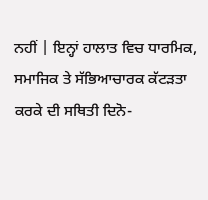ਨਹੀਂ | ਇਨ੍ਹਾਂ ਹਾਲਾਤ ਵਿਚ ਧਾਰਮਿਕ, ਸਮਾਜਿਕ ਤੇ ਸੱਭਿਆਚਾਰਕ ਕੱਟੜਤਾ ਕਰਕੇ ਦੀ ਸਥਿਤੀ ਦਿਨੋ-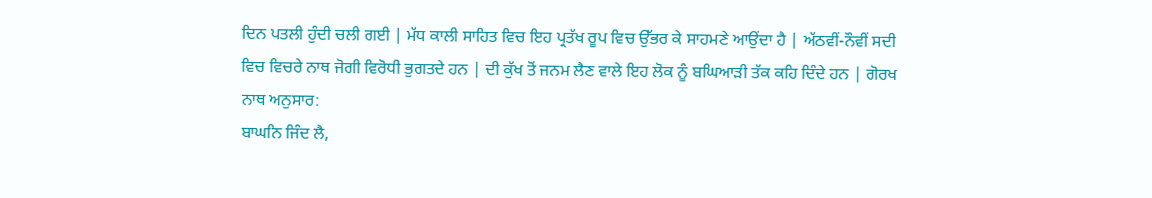ਦਿਨ ਪਤਲੀ ਹੁੰਦੀ ਚਲੀ ਗਈ | ਮੱਧ ਕਾਲੀ ਸਾਹਿਤ ਵਿਚ ਇਹ ਪ੍ਰਤੱਖ ਰੂਪ ਵਿਚ ਉੱਭਰ ਕੇ ਸਾਹਮਣੇ ਆਉਂਦਾ ਹੈ | ਅੱਠਵੀਂ-ਨੌਵੀਂ ਸਦੀ ਵਿਚ ਵਿਚਰੇ ਨਾਥ ਜੋਗੀ ਵਿਰੋਧੀ ਭੁਗਤਦੇ ਹਨ | ਦੀ ਕੁੱਖ ਤੋਂ ਜਨਮ ਲੈਣ ਵਾਲੇ ਇਹ ਲੋਕ ਨੂੰ ਬਘਿਆੜੀ ਤੱਕ ਕਹਿ ਦਿੰਦੇ ਹਨ | ਗੋਰਖ ਨਾਥ ਅਨੁਸਾਰ:
ਬਾਘਨਿ ਜਿੰਦ ਲੈ,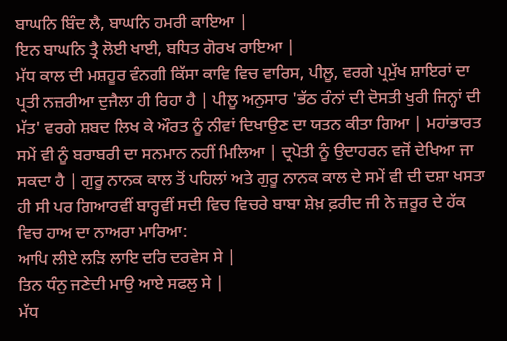ਬਾਘਨਿ ਬਿੰਦ ਲੈ, ਬਾਘਨਿ ਹਮਰੀ ਕਾਇਆ |
ਇਨ ਬਾਘਨਿ ਤ੍ਰੈ ਲੋਈ ਖਾਈ, ਬਧਿਤ ਗੋਰਖ ਰਾਇਆ |
ਮੱਧ ਕਾਲ ਦੀ ਮਸ਼ਹੂਰ ਵੰਨਗੀ ਕਿੱਸਾ ਕਾਵਿ ਵਿਚ ਵਾਰਿਸ, ਪੀਲੂ, ਵਰਗੇ ਪ੍ਰਮੁੱਖ ਸ਼ਾਇਰਾਂ ਦਾ ਪ੍ਰਤੀ ਨਜ਼ਰੀਆ ਦੁਜੈਲਾ ਹੀ ਰਿਹਾ ਹੈ | ਪੀਲੂ ਅਨੁਸਾਰ 'ਭੱਠ ਰੰਨਾਂ ਦੀ ਦੋਸਤੀ ਖੁਰੀ ਜਿਨ੍ਹਾਂ ਦੀ ਮੱਤ' ਵਰਗੇ ਸ਼ਬਦ ਲਿਖ ਕੇ ਔਰਤ ਨੂੰ ਨੀਵਾਂ ਦਿਖਾਉਣ ਦਾ ਯਤਨ ਕੀਤਾ ਗਿਆ | ਮਹਾਂਭਾਰਤ ਸਮੇਂ ਵੀ ਨੂੰ ਬਰਾਬਰੀ ਦਾ ਸਨਮਾਨ ਨਹੀਂ ਮਿਲਿਆ | ਦ੍ਰਪੋਤੀ ਨੂੰ ਉਦਾਹਰਨ ਵਜੋਂ ਦੇਖਿਆ ਜਾ ਸਕਦਾ ਹੈ | ਗੁਰੂ ਨਾਨਕ ਕਾਲ ਤੋਂ ਪਹਿਲਾਂ ਅਤੇ ਗੁਰੂ ਨਾਨਕ ਕਾਲ ਦੇ ਸਮੇਂ ਵੀ ਦੀ ਦਸ਼ਾ ਖਸਤਾ ਹੀ ਸੀ ਪਰ ਗਿਆਰਵੀਂ ਬਾਰ੍ਹਵੀਂ ਸਦੀ ਵਿਚ ਵਿਚਰੇ ਬਾਬਾ ਸ਼ੇਖ਼ ਫ਼ਰੀਦ ਜੀ ਨੇ ਜ਼ਰੂਰ ਦੇ ਹੱਕ ਵਿਚ ਹਾਅ ਦਾ ਨਾਅਰਾ ਮਾਰਿਆ:
ਆਪਿ ਲੀਏ ਲੜਿ ਲਾਇ ਦਰਿ ਦਰਵੇਸ ਸੇ |
ਤਿਨ ਧੰਨੁ ਜਣੇਦੀ ਮਾਉ ਆਏ ਸਫਲੁ ਸੇ |
ਮੱਧ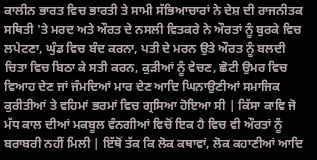ਕਾਲੀਨ ਭਾਰਤ ਵਿਚ ਭਾਰਤੀ ਤੇ ਸਾਮੀ ਸੱਭਿਆਚਾਰਾਂ ਨੇ ਦੇਸ਼ ਦੀ ਰਾਜਨੀਤਕ ਸਥਿਤੀ 'ਤੇ ਮਰਦ ਅਤੇ ਔਰਤ ਦੇ ਨਸਲੀ ਵਿਤਕਰੇ ਨੇ ਔਰਤਾਂ ਨੂੰ ਬੁਰਕੇ ਵਿਚ ਲਪੇਟਣਾ, ਘੁੰਡ ਵਿਚ ਬੰਦ ਕਰਨਾ, ਪਤੀ ਦੇ ਮਰਨ ਉਤੇ ਔਰਤ ਨੂੰ ਬਲਦੀ ਚਿਤਾ ਵਿਚ ਬਿਠਾ ਕੇ ਸਤੀ ਕਰਨ, ਕੁੜੀਆਂ ਨੂੰ ਵੇਚਣ, ਛੋਟੀ ਉਮਰ ਵਿਚ ਵਿਆਹ ਦੇਣ ਜਾਂ ਜੰਮਦਿਆਂ ਮਾਰ ਦੇਣ ਆਦਿ ਘਿਨਾਉਣੀਆਂ ਸਮਾਜਿਕ ਕੁਰੀਤੀਆਂ ਤੇ ਵਹਿਮਾਂ ਭਰਮਾਂ ਵਿਚ ਗ੍ਰਸਿਆ ਹੋਇਆ ਸੀ | ਕਿੱਸਾ ਕਾਵਿ ਜੋ ਮੱਧ ਕਾਲ ਦੀਆਂ ਮਕਬੂਲ ਵੰਨਗੀਆਂ ਵਿਚੋਂ ਇਕ ਹੈ ਵਿਚ ਵੀ ਔਰਤਾਂ ਨੂੰ ਬਰਾਬਰੀ ਨਹੀਂ ਮਿਲੀ | ਇੱਥੋਂ ਤੱਕ ਕਿ ਲੋਕ ਕਥਾਵਾਂ, ਲੋਕ ਕਹਾਣੀਆਂ ਆਦਿ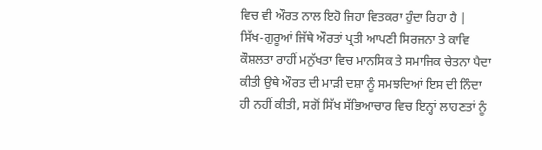ਵਿਚ ਵੀ ਔਰਤ ਨਾਲ ਇਹੋ ਜਿਹਾ ਵਿਤਕਰਾ ਹੁੰਦਾ ਰਿਹਾ ਹੈ | ਸਿੱਖ-ਗੁਰੂਆਂ ਜਿੱਥੇ ਔਰਤਾਂ ਪ੍ਰਤੀ ਆਪਣੀ ਸਿਰਜਨਾ ਤੇ ਕਾਵਿ ਕੌਸ਼ਲਤਾ ਰਾਹੀਂ ਮਨੁੱਖਤਾ ਵਿਚ ਮਾਨਸਿਕ ਤੇ ਸਮਾਜਿਕ ਚੇਤਨਾ ਪੈਦਾ ਕੀਤੀ ਉਥੇ ਔਰਤ ਦੀ ਮਾੜੀ ਦਸ਼ਾ ਨੂੰ ਸਮਝਦਿਆਂ ਇਸ ਦੀ ਨਿੰਦਾ ਹੀ ਨਹੀਂ ਕੀਤੀ, ਸਗੋਂ ਸਿੱਖ ਸੱਭਿਆਚਾਰ ਵਿਚ ਇਨ੍ਹਾਂ ਲਾਹਣਤਾਂ ਨੂੰ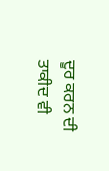ਦੂਰ ਕਰਨ ਦੀ ਤਾਕੀਦ ਵੀ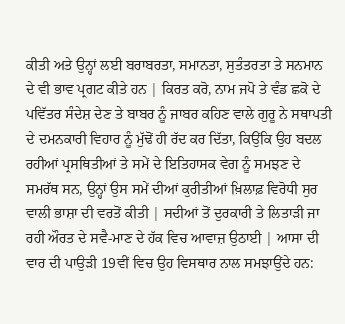ਕੀਤੀ ਅਤੇ ਉਨ੍ਹਾਂ ਲਈ ਬਰਾਬਰਤਾ, ਸਮਾਨਤਾ, ਸੁਤੰਤਰਤਾ ਤੇ ਸਨਮਾਨ ਦੇ ਵੀ ਭਾਵ ਪ੍ਰਗਟ ਕੀਤੇ ਹਨ | ਕਿਰਤ ਕਰੋ, ਨਾਮ ਜਪੋ ਤੇ ਵੰਡ ਛਕੋ ਦੇ ਪਵਿੱਤਰ ਸੰਦੇਸ਼ ਦੇਣ ਤੇ ਬਾਬਰ ਨੂੰ ਜਾਬਰ ਕਹਿਣ ਵਾਲੇ ਗੁਰੂ ਨੇ ਸਥਾਪਤੀ ਦੇ ਦਮਨਕਾਰੀ ਵਿਹਾਰ ਨੂੰ ਮੁੱਢੋਂ ਹੀ ਰੱਦ ਕਰ ਦਿੱਤਾ, ਕਿਉਂਕਿ ਉਹ ਬਦਲ ਰਹੀਆਂ ਪ੍ਰਸਥਿਤੀਆਂ ਤੇ ਸਮੇਂ ਦੇ ਇਤਿਹਾਸਕ ਵੇਗ ਨੂੰ ਸਮਝਣ ਦੇ ਸਮਰੱਥ ਸਨ, ਉਨ੍ਹਾਂ ਉਸ ਸਮੇਂ ਦੀਆਂ ਕੁਰੀਤੀਆਂ ਖ਼ਿਲਾਫ਼ ਵਿਰੋਧੀ ਸੁਰ ਵਾਲੀ ਭਾਸ਼ਾ ਦੀ ਵਰਤੋਂ ਕੀਤੀ | ਸਦੀਆਂ ਤੋਂ ਦੁਰਕਾਰੀ ਤੇ ਲਿਤਾੜੀ ਜਾ ਰਹੀ ਔਰਤ ਦੇ ਸਵੈ-ਮਾਣ ਦੇ ਹੱਕ ਵਿਚ ਆਵਾਜ਼ ਉਠਾਈ | ਆਸਾ ਦੀ ਵਾਰ ਦੀ ਪਾਉੜੀ 19ਵੀਂ ਵਿਚ ਉਹ ਵਿਸਥਾਰ ਨਾਲ ਸਮਝਾਉਂਦੇ ਹਨ: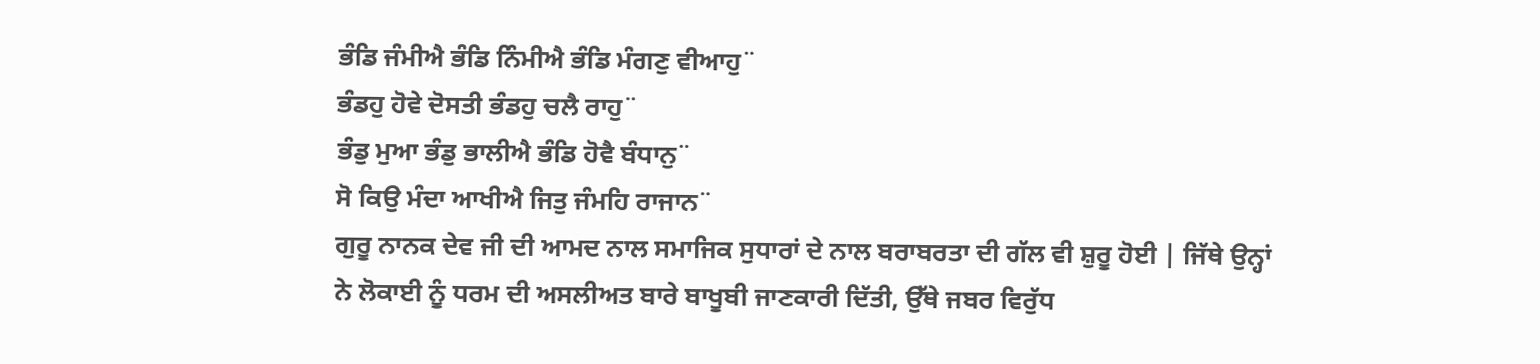ਭੰਡਿ ਜੰਮੀਐ ਭੰਡਿ ਨਿੰਮੀਐ ਭੰਡਿ ਮੰਗਣੁ ਵੀਆਹੁ¨
ਭੰਡਹੁ ਹੋਵੇ ਦੋਸਤੀ ਭੰਡਹੁ ਚਲੈ ਰਾਹੁ¨
ਭੰਡੁ ਮੁਆ ਭੰਡੁ ਭਾਲੀਐ ਭੰਡਿ ਹੋਵੈ ਬੰਧਾਨੁ¨
ਸੋ ਕਿਉ ਮੰਦਾ ਆਖੀਐ ਜਿਤੁ ਜੰਮਹਿ ਰਾਜਾਨ¨
ਗੁਰੂ ਨਾਨਕ ਦੇਵ ਜੀ ਦੀ ਆਮਦ ਨਾਲ ਸਮਾਜਿਕ ਸੁਧਾਰਾਂ ਦੇ ਨਾਲ ਬਰਾਬਰਤਾ ਦੀ ਗੱਲ ਵੀ ਸ਼ੁਰੂ ਹੋਈ | ਜਿੱਥੇ ਉਨ੍ਹਾਂ ਨੇ ਲੋਕਾਈ ਨੂੰ ਧਰਮ ਦੀ ਅਸਲੀਅਤ ਬਾਰੇ ਬਾਖੂਬੀ ਜਾਣਕਾਰੀ ਦਿੱਤੀ, ਉੱਥੇ ਜਬਰ ਵਿਰੁੱਧ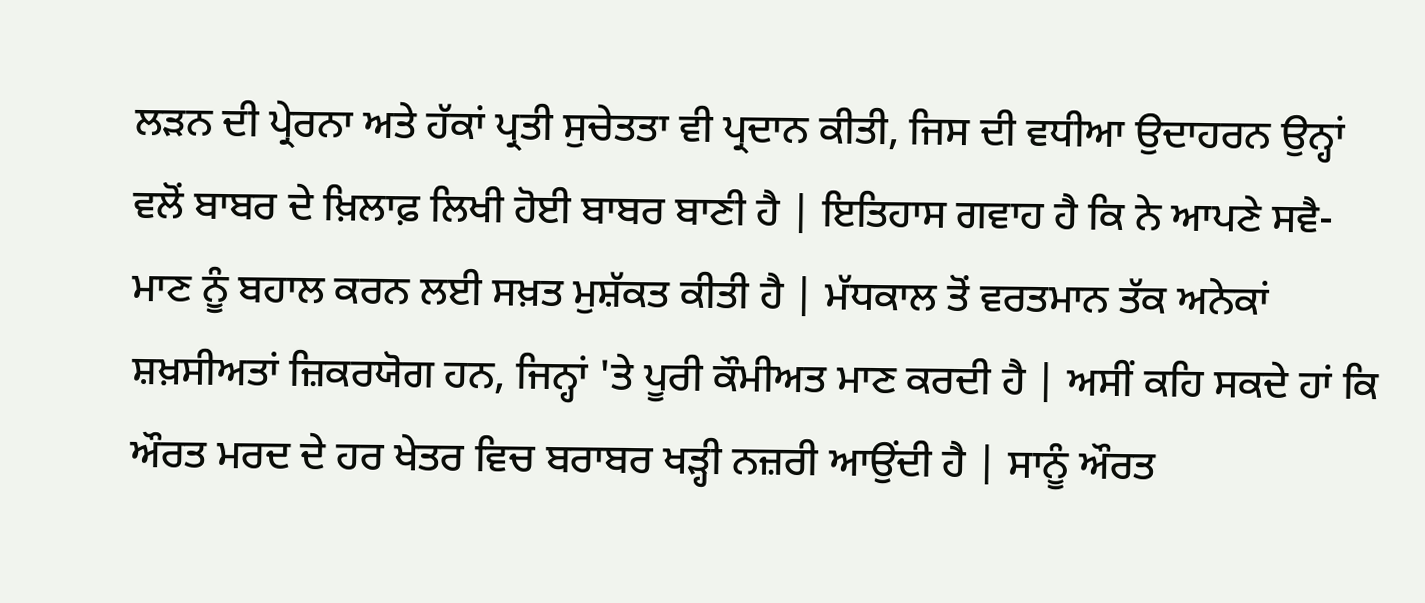ਲੜਨ ਦੀ ਪ੍ਰੇਰਨਾ ਅਤੇ ਹੱਕਾਂ ਪ੍ਰਤੀ ਸੁਚੇਤਤਾ ਵੀ ਪ੍ਰਦਾਨ ਕੀਤੀ, ਜਿਸ ਦੀ ਵਧੀਆ ਉਦਾਹਰਨ ਉਨ੍ਹਾਂ ਵਲੋਂ ਬਾਬਰ ਦੇ ਖ਼ਿਲਾਫ਼ ਲਿਖੀ ਹੋਈ ਬਾਬਰ ਬਾਣੀ ਹੈ | ਇਤਿਹਾਸ ਗਵਾਹ ਹੈ ਕਿ ਨੇ ਆਪਣੇ ਸਵੈ-ਮਾਣ ਨੂੰ ਬਹਾਲ ਕਰਨ ਲਈ ਸਖ਼ਤ ਮੁਸ਼ੱਕਤ ਕੀਤੀ ਹੈ | ਮੱਧਕਾਲ ਤੋਂ ਵਰਤਮਾਨ ਤੱਕ ਅਨੇਕਾਂ ਸ਼ਖ਼ਸੀਅਤਾਂ ਜ਼ਿਕਰਯੋਗ ਹਨ, ਜਿਨ੍ਹਾਂ 'ਤੇ ਪੂਰੀ ਕੌਮੀਅਤ ਮਾਣ ਕਰਦੀ ਹੈ | ਅਸੀਂ ਕਹਿ ਸਕਦੇ ਹਾਂ ਕਿ ਔਰਤ ਮਰਦ ਦੇ ਹਰ ਖੇਤਰ ਵਿਚ ਬਰਾਬਰ ਖੜ੍ਹੀ ਨਜ਼ਰੀ ਆਉਂਦੀ ਹੈ | ਸਾਨੂੰ ਔਰਤ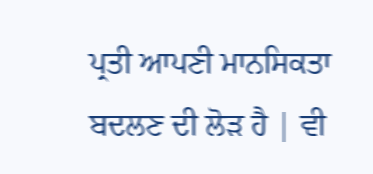ਪ੍ਰਤੀ ਆਪਣੀ ਮਾਨਸਿਕਤਾ ਬਦਲਣ ਦੀ ਲੋੜ ਹੈ | ਵੀ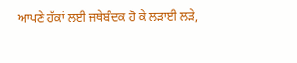ਆਪਣੇ ਹੱਕਾਂ ਲਈ ਜਥੇਬੰਦਕ ਹੋ ਕੇ ਲੜਾਈ ਲੜੇ,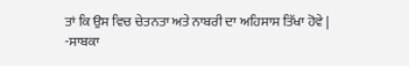ਤਾਂ ਕਿ ਉਸ ਵਿਚ ਚੇਤਨਤਾ ਅਤੇ ਨਾਬਰੀ ਦਾ ਅਹਿਸਾਸ ਤਿੱਖਾ ਹੋਵੇ |
-ਸਾਬਕਾ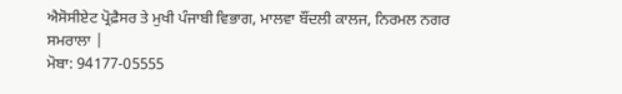ਐਸੋਸੀਏਟ ਪ੍ਰੋਫ਼ੈਸਰ ਤੇ ਮੁਖੀ ਪੰਜਾਬੀ ਵਿਭਾਗ, ਮਾਲਵਾ ਬੌਂਦਲੀ ਕਾਲਜ, ਨਿਰਮਲ ਨਗਰ ਸਮਰਾਲਾ |
ਮੋਬਾ: 94177-05555